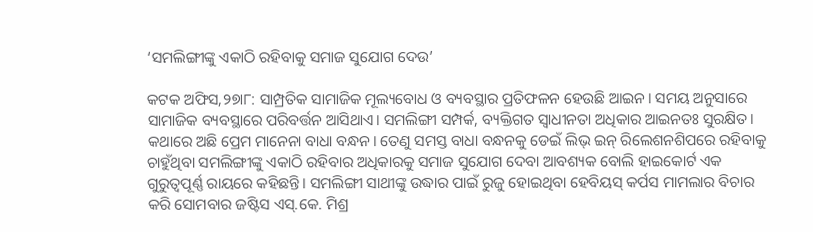‘ସମଲିଙ୍ଗୀଙ୍କୁ ଏକାଠି ରହିବାକୁ ସମାଜ ସୁଯୋଗ ଦେଉ’

କଟକ ଅଫିସ,୨୭ା୮: ସାମ୍ପ୍ରତିକ ସାମାଜିକ ମୂଲ୍ୟବୋଧ ଓ ବ୍ୟବସ୍ଥାର ପ୍ରତିଫଳନ ହେଉଛି ଆଇନ। ସମୟ ଅନୁସାରେ ସାମାଜିକ ବ୍ୟବସ୍ଥାରେ ପରିବର୍ତ୍ତନ ଆସିଥାଏ। ସମଲିଙ୍ଗୀ ସମ୍ପର୍କ, ବ୍ୟକ୍ତିଗତ ସ୍ବାଧୀନତା ଅଧିକାର ଆଇନତଃ ସୁରକ୍ଷିତ। କଥାରେ ଅଛି ପ୍ରେମ ମାନେନା ବାଧା ବନ୍ଧନ। ତେଣୁ ସମସ୍ତ ବାଧା ବନ୍ଧନକୁ ଡେଇଁ ଲିଭ୍‌ ଇନ୍‌ ରିଲେଶନଶିପରେ ରହିବାକୁ ଚାହୁଁଥିବା ସମଲିଙ୍ଗୀଙ୍କୁ ଏକାଠି ରହିବାର ଅଧିକାରକୁ ସମାଜ ସୁଯୋଗ ଦେବା ଆବଶ୍ୟକ ବୋଲି ହାଇକୋର୍ଟ ଏକ ଗୁରୁତ୍ୱପୂର୍ଣ୍ଣ ରାୟରେ କହିଛନ୍ତି। ସମଲିଙ୍ଗୀ ସାଥୀଙ୍କୁ ଉଦ୍ଧାର ପାଇଁ ରୁଜୁ ହୋଇଥିବା ହେବିୟସ୍‌ କର୍ପସ ମାମଲାର ବିଚାର କରି ସୋମବାର ଜଷ୍ଟିସ ଏସ୍‌.କେ. ମିଶ୍ର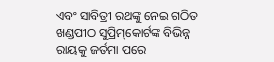ଏବଂ ସାବିତ୍ରୀ ରଥଙ୍କୁ ନେଇ ଗଠିତ ଖଣ୍ଡପୀଠ ସୁପ୍ରିମ୍‌କୋର୍ଟଙ୍କ ବିଭିନ୍ନ ରାୟକୁ ଜର୍ତମା ପରେ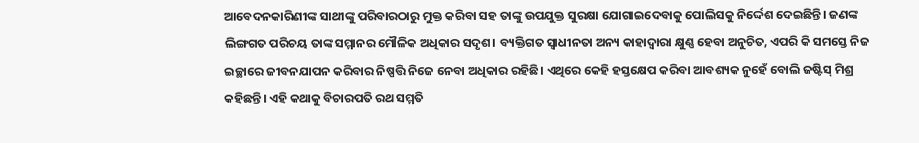ଆବେଦନକାରିଣୀଙ୍କ ସାଥୀଙ୍କୁ ପରିବାରଠାରୁ ମୁକ୍ତ କରିବା ସହ ତାଙ୍କୁ ଉପଯୁକ୍ତ ସୁରକ୍ଷା ଯୋଗାଇଦେବାକୁ ପୋଲିସକୁ ନିର୍ଦ୍ଦେଶ ଦେଇଛିନ୍ତି। ଜଣଙ୍କ ଲିଙ୍ଗଗତ ପରିଚୟ ତାଙ୍କ ସମ୍ମାନର ମୌଳିକ ଅଧିକାର ସଦୃଶ। ବ୍ୟକ୍ତିଗତ ସ୍ବାଧୀନତା ଅନ୍ୟ କାହାଦ୍ୱାରା କ୍ଷୁଣ୍ଣ ହେବା ଅନୁଚିତ, ଏପରି କି ସମସ୍ତେ ନିଜ ଇଚ୍ଛାରେ ଜୀବନଯାପନ କରିବାର ନିଷ୍ପତ୍ତି ନିଜେ ନେବା ଅଧିକାର ରହିଛି। ଏଥିରେ କେହି ହସ୍ତକ୍ଷେପ କରିବା ଆବଶ୍ୟକ ନୁହେଁ ବୋଲି ଜଷ୍ଟିସ୍‌ ମିଶ୍ର କହିଛନ୍ତି। ଏହି କଥାକୁ ବିଚାରପତି ରଥ ସମ୍ମତି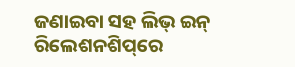ଜଣାଇବା ସହ ଲିଭ୍‌ ଇନ୍‌ ରିଲେଶନଶିପ୍‌ରେ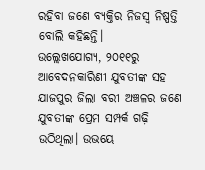ରହିବା ଜଣେ ବ୍ୟକ୍ତିର ନିଜସ୍ବ ନିଷ୍ପତ୍ତି ବୋଲି କହିଛନ୍ତି।
ଉଲ୍ଲେଖଯୋଗ୍ୟ, ୨୦୧୧ରୁ ଆବେଦନକାରିଣୀ ଯୁବତୀଙ୍କ ସହ ଯାଜପୁର ଜିଲା ବରୀ ଅଞ୍ଚଳର ଜଣେ ଯୁବତୀଙ୍କ ପ୍ରେମ ସମ୍ପର୍କ ଗଢ଼ି ଉଠିଥିଲା। ଉଭୟେ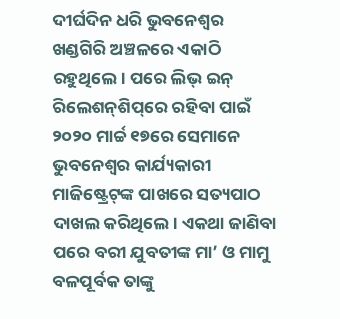ଦୀର୍ଘଦିନ ଧରି ଭୁବନେଶ୍ୱର ଖଣ୍ଡଗିରି ଅଞ୍ଚଳରେ ଏକାଠି ରହୁଥିଲେ। ପରେ ଲିଭ୍‌ ଇନ୍‌ ରିଲେଶନ୍‌ଶିପ୍‌ରେ ରହିବା ପାଇଁ ୨୦୨୦ ମାର୍ଚ୍ଚ ୧୭ରେ ସେମାନେ ଭୁବନେଶ୍ୱର କାର୍ଯ୍ୟକାରୀ ମାଜିଷ୍ଟ୍ରେଟ୍‌ଙ୍କ ପାଖରେ ସତ୍ୟପାଠ ଦାଖଲ କରିଥିଲେ। ଏକଥା ଜାଣିବା ପରେ ବରୀ ଯୁବତୀଙ୍କ ମା’ ଓ ମାମୁ ବଳପୂର୍ବକ ତାଙ୍କୁ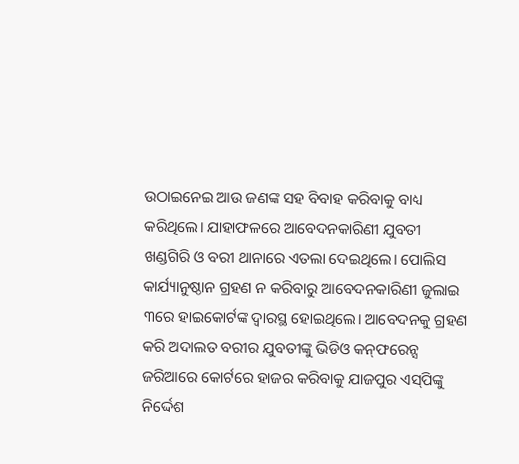ଉଠାଇନେଇ ଆଉ ଜଣଙ୍କ ସହ ବିବାହ କରିବାକୁ ବାଧ୍ୟ କରିଥିଲେ। ଯାହାଫଳରେ ଆବେଦନକାରିଣୀ ଯୁବତୀ ଖଣ୍ଡଗିରି ଓ ବରୀ ଥାନାରେ ଏତଲା ଦେଇଥିଲେ। ପୋଲିସ କାର୍ଯ୍ୟାନୁଷ୍ଠାନ ଗ୍ରହଣ ନ କରିବାରୁ ଆବେଦନକାରିଣୀ ଜୁଲାଇ ୩ରେ ହାଇକୋର୍ଟଙ୍କ ଦ୍ୱାରସ୍ଥ ହୋଇଥିଲେ। ଆବେଦନକୁ ଗ୍ରହଣ କରି ଅଦାଲତ ବରୀର ଯୁବତୀଙ୍କୁ ଭିଡିଓ କନ୍‌ଫରେନ୍ସ ଜରିଆରେ କୋର୍ଟରେ ହାଜର କରିବାକୁ ଯାଜପୁର ଏସ୍‌ପିଙ୍କୁ ନିର୍ଦ୍ଦେଶ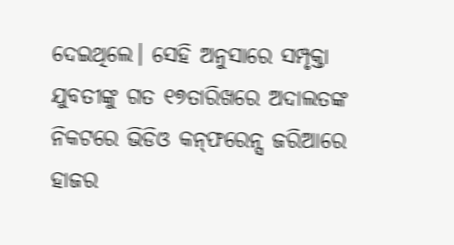ଦେଇଥିଲେ। ସେହି ଅନୁସାରେ ସମ୍ପୃକ୍ତା ଯୁବତୀଙ୍କୁ ଗତ ୧୭ତାରିଖରେ ଅଦାଲତଙ୍କ ନିକଟରେ ଭିଡିଓ କନ୍‌ଫରେନ୍ସ ଜରିଆରେ ହାଜର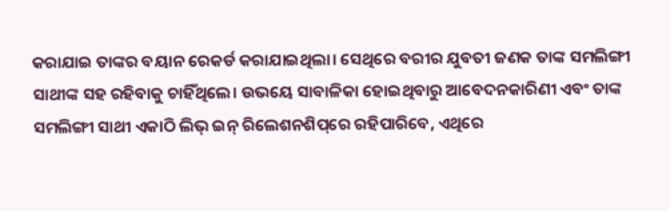କରାଯାଇ ତାଙ୍କର ବୟାନ ରେକର୍ଡ କରାଯାଇଥିଲା। ସେଥିରେ ବରୀର ଯୁବତୀ ଜଣକ ତାଙ୍କ ସମଲିଙ୍ଗୀ ସାଥୀଙ୍କ ସହ ରହିବାକୁ ଚାହିଁଥିଲେ। ଉଭୟେ ସାବାଳିକା ହୋଇଥିବାରୁ ଆବେଦନକାରିଣୀ ଏବଂ ତାଙ୍କ ସମଲିଙ୍ଗୀ ସାଥୀ ଏକାଠି ଲିଭ୍‌ ଇନ୍‌ ରିଲେଶନଶିପ୍‌ରେ ରହିପାରିବେ, ଏଥିରେ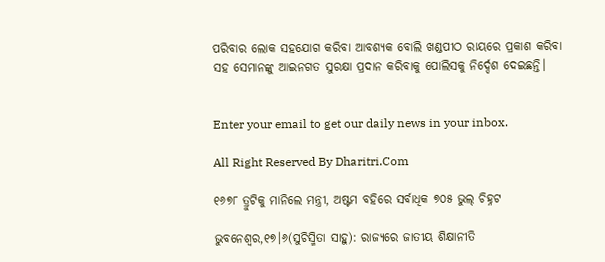ପରିବାର ଲୋକ ସହଯୋଗ କରିବା ଆବଶ୍ୟକ ବୋଲି ଖଣ୍ଡପୀଠ ରାୟରେ ପ୍ରକାଶ କରିବା ସହ ସେମାନଙ୍କୁ ଆଇନଗତ ସୁରକ୍ଷା ପ୍ରଦାନ କରିବାକୁ ପୋଲିସକୁ ନିର୍ଦ୍ଦେଶ ଦେଇଛନ୍ତି।


Enter your email to get our daily news in your inbox.

All Right Reserved By Dharitri.Com

୧୬୭୮ ତ୍ରୁଟିକୁ ମାନିଲେ ମନ୍ତ୍ରୀ, ଅଷ୍ଟମ ବହିରେ ସର୍ବାଧିକ ୭୦୫ ଭୁଲ୍‌ ଚିହ୍ନଟ

ଭୁବନେଶ୍ୱର,୧୭।୬(ସୁଚିସ୍ମିତା ସାହୁ): ରାଜ୍ୟରେ ଜାତୀୟ ଶିକ୍ଷାନୀତି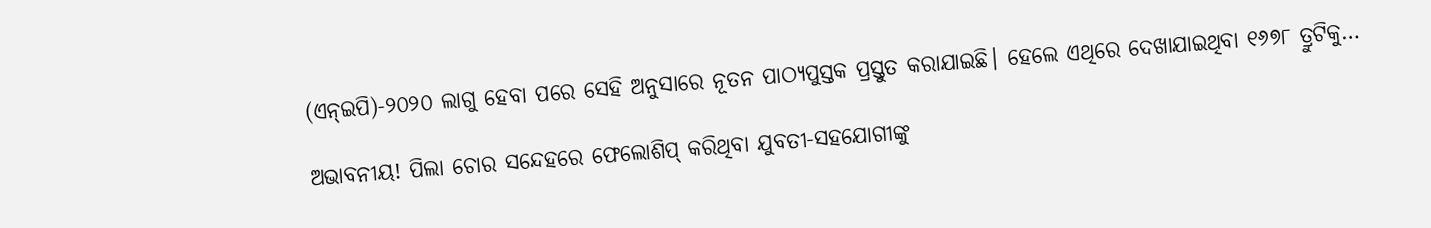(ଏନ୍‌ଇପି)-୨୦୨୦ ଲାଗୁ ହେବା ପରେ ସେହି ଅନୁସାରେ ନୂତନ ପାଠ୍ୟପୁସ୍ତକ ପ୍ରସ୍ତୁତ କରାଯାଇଛି। ହେଲେ ଏଥିରେ ଦେଖାଯାଇଥିବା ୧୬୭୮ ତ୍ରୁଟିକୁ…

ଅଭାବନୀୟ! ପିଲା ଚୋର ସନ୍ଦେହରେ ଫେଲୋଶିପ୍ କରିଥିବା ଯୁବତୀ-ସହଯୋଗୀଙ୍କୁ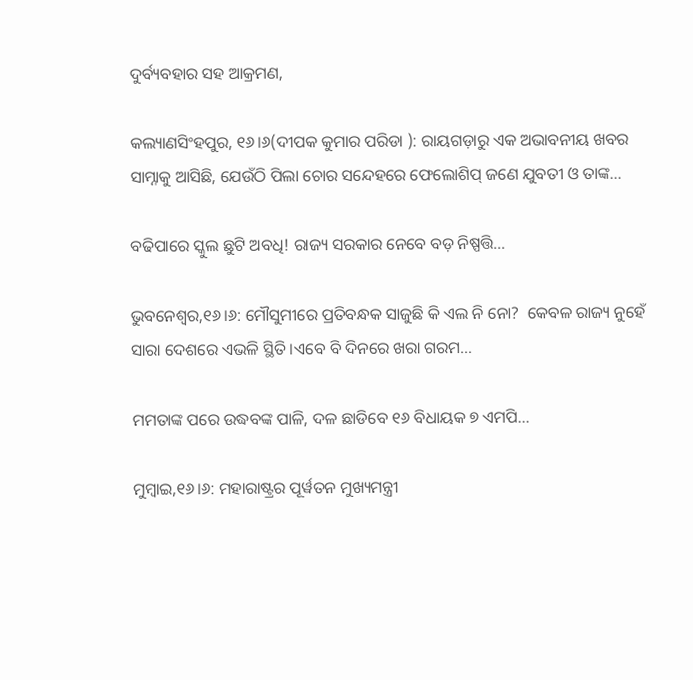ଦୁର୍ବ୍ୟବହାର ସହ ଆକ୍ରମଣ,

କଲ୍ୟାଣସିଂହପୁର, ୧୬।୬(ଦୀପକ କୁମାର ପରିଡା ): ରାୟଗଡ଼ାରୁ ଏକ ଅଭାବନୀୟ ଖବର ସାମ୍ନାକୁ ଆସିଛି, ଯେଉଁଠି ପିଲା ଚୋର ସନ୍ଦେହରେ ଫେଲୋଶିପ୍ ଜଣେ ଯୁବତୀ ଓ ତାଙ୍କ…

ବଢିପାରେ ସ୍କୁଲ ଛୁଟି ଅବଧି! ରାଜ୍ୟ ସରକାର ନେବେ ବଡ଼ ନିଷ୍ପତ୍ତି…

ଭୁବନେଶ୍ୱର,୧୬।୬: ମୌସୁମୀରେ ପ୍ରତିବନ୍ଧକ ସାଜୁଛି କି ଏଲ ନି ନୋ?  କେବଳ ରାଜ୍ୟ ନୁହେଁ ସାରା ଦେଶରେ ଏଭଳି ସ୍ଥିତି ।ଏବେ ବି ଦିନରେ ଖରା ଗରମ…

ମମତାଙ୍କ ପରେ ଉଦ୍ଧବଙ୍କ ପାଳି, ଦଳ ଛାଡିବେ ୧୬ ବିଧାୟକ ୭ ଏମପି…

ମୁମ୍ୱାଇ,୧୬।୬: ମହାରାଷ୍ଟ୍ରର ପୂର୍ୱତନ ମୁଖ୍ୟମନ୍ତ୍ରୀ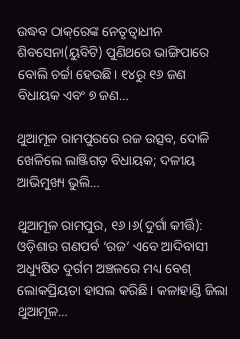ଉଦ୍ଧବ ଠାକ୍‌ରେଙ୍କ ନେତୃତ୍ୱାଧୀନ ଶିବସେନା(ୟୁବିଟି) ପୁଣିଥରେ ଭାଙ୍ଗିପାରେ ବୋଲି ଚର୍ଚ୍ଚା ହେଉଛି। ୧୪ରୁ ୧୬ ଜଣ ବିଧାୟକ ଏବଂ ୭ ଜଣ…

ଥୁଆମୂଳ ରାମପୁରରେ ରଜ ଉତ୍ସବ, ଦୋଳି ଖେଳିଲେ ଲାଞ୍ଜିଗଡ଼ ବିଧାୟକ; ଦଳୀୟ ଆଭିମୁଖ୍ୟ ଭୁଲି…

ଥୁଆମୂଳ ରାମପୁର, ୧୬।୬(ଦୁର୍ଗା କୀର୍ତ୍ତି): ଓଡ଼ିଶାର ଗଣପର୍ବ ‘ରଜ’ ଏବେ ଆଦିବାସୀ ଅଧ୍ୟୁଷିତ ଦୁର୍ଗମ ଅଞ୍ଚଳରେ ମଧ୍ୟ ବେଶ୍ ଲୋକପ୍ରିୟତା ହାସଲ କରିଛି। କଳାହାଣ୍ଡି ଜିଲା ଥୁଆମୂଳ…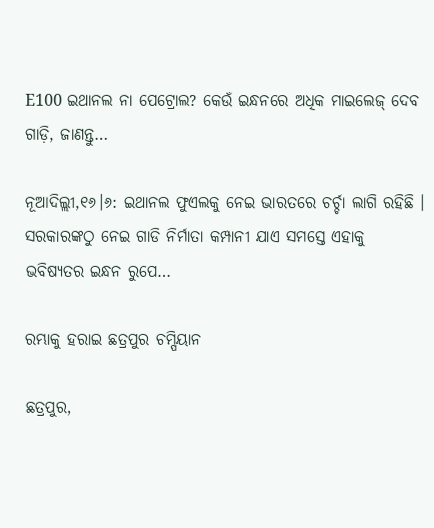E100 ଇଥାନଲ ନା ପେଟ୍ରୋଲ? କେଉଁ ଇନ୍ଧନରେ ଅଧିକ ମାଇଲେଜ୍ ଦେବ ଗାଡ଼ି, ଜାଣନ୍ତୁ…

ନୂଆଦିଲ୍ଲୀ,୧୬।୬: ଇଥାନଲ ଫୁଏଲକୁ ନେଇ ଭାରତରେ ଚର୍ଚ୍ଚା ଲାଗି ରହିଛି । ସରକାରଙ୍କଠୁ ନେଇ ଗାଡି ନିର୍ମାତା କମ୍ପାନୀ ଯାଏ ସମସ୍ତେ ଏହାକୁ ଭବିଷ୍ୟତର ଇନ୍ଧନ ରୁପେ…

ରମ୍ଭାକୁ ହରାଇ ଛତ୍ରପୁର ଚମ୍ପିୟାନ

ଛତ୍ରପୁର,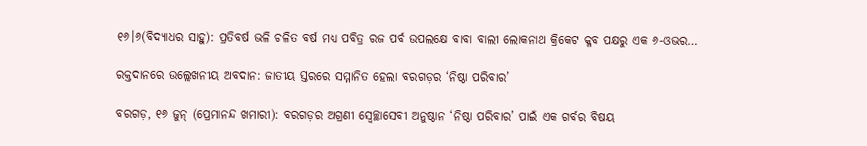୧୬।୬(ବିଦ୍ୟାଧର ସାହୁ): ପ୍ରତିବର୍ଷ ଭଳି ଚଳିତ ବର୍ଷ ମଧ୍ୟ ପବିତ୍ର ରଜ ପର୍ବ ଉପଲକ୍ଷେ ବାବା ବାଲୀ ଲୋକନାଥ କ୍ରିକେଟ କ୍ଳବ ପକ୍ଷରୁ ଏକ ୬-ଓଭର…

ରକ୍ତଦାନରେ ଉଲ୍ଲେଖନୀୟ ଅବଦାନ: ଜାତୀୟ ସ୍ତରରେ ସମ୍ମାନିତ ହେଲା ବରଗଡ଼ର ‘ନିଷ୍ଠା ପରିବାର’

ବରଗଡ଼, ୧୬ ଜୁନ୍ (ପ୍ରେମାନନ୍ଦ ଖମାରୀ): ବରଗଡ଼ର ଅଗ୍ରଣୀ ସ୍ବେଚ୍ଛାସେବୀ ଅନୁଷ୍ଠାନ ‘ନିଷ୍ଠା ପରିବାର’ ପାଇଁ ଏକ ଗର୍ବର ବିଷୟ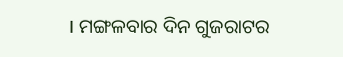। ମଙ୍ଗଳବାର ଦିନ ଗୁଜରାଟର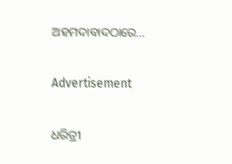ଅହମଦାବାଦଠାରେ…

Advertisement

ଧରିତ୍ରୀ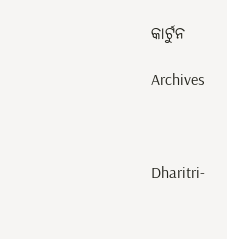କାର୍ଟୁନ

Archives



Dharitri-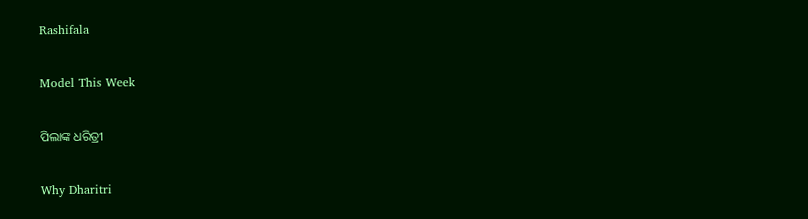Rashifala

Model This Week

ପିଲାଙ୍କ ଧରିତ୍ରୀ

Why Dharitri